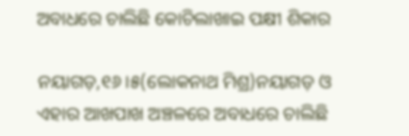ଅବାଧରେ ଚାଲିଛି କୋଚିଲାଖାଇ ପକ୍ଷୀ ଶିକାର

ନୟାଗଡ଼,୧୬।୫(ଲୋକନାଥ ମିଶ୍ର)ନୟାଗଡ଼ ଓ ଏହାର ଆଖପାଖ ଅଞ୍ଚଳରେ ଅବାଧରେ ଚାଲିଛି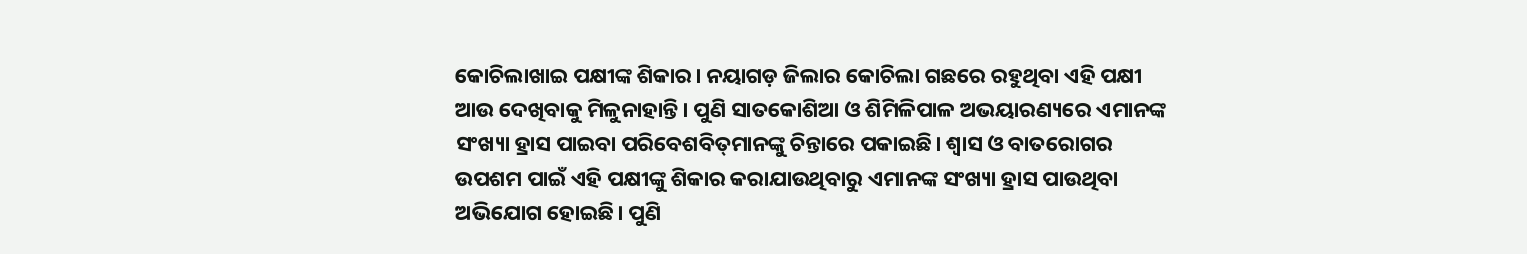କୋଚିଲାଖାଇ ପକ୍ଷୀଙ୍କ ଶିକାର। ନୟାଗଡ଼ ଜିଲାର କୋଚିଲା ଗଛରେ ରହୁଥିବା ଏହି ପକ୍ଷୀ ଆଉ ଦେଖିବାକୁ ମିଳୁନାହାନ୍ତି। ପୁଣି ସାତକୋଶିଆ ଓ ଶିମିଳିପାଳ ଅଭୟାରଣ୍ୟରେ ଏମାନଙ୍କ ସଂଖ୍ୟା ହ୍ରାସ ପାଇବା ପରିବେଶବିତ୍‌ମାନଙ୍କୁ ଚିନ୍ତାରେ ପକାଇଛି। ଶ୍ୱାସ ଓ ବାତରୋଗର ଉପଶମ ପାଇଁ ଏହି ପକ୍ଷୀଙ୍କୁ ଶିକାର କରାଯାଉଥିବାରୁ ଏମାନଙ୍କ ସଂଖ୍ୟା ହ୍ରାସ ପାଉଥିବା ଅଭିଯୋଗ ହୋଇଛି। ପୁଣି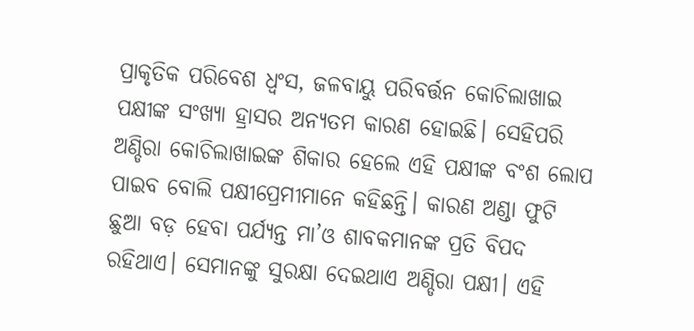ପ୍ରାକୃତିକ ପରିବେଶ ଧ୍ୱଂସ, ଜଳବାୟୁ ପରିବର୍ତ୍ତନ କୋଚିଲାଖାଇ ପକ୍ଷୀଙ୍କ ସଂଖ୍ୟା ହ୍ରାସର ଅନ୍ୟତମ କାରଣ ହୋଇଛି। ସେହିପରି ଅଣ୍ଡିରା କୋଚିଲାଖାଇଙ୍କ ଶିକାର ହେଲେ ଏହି ପକ୍ଷୀଙ୍କ ବଂଶ ଲୋପ ପାଇବ ବୋଲି ପକ୍ଷୀପ୍ରେମୀମାନେ କହିଛନ୍ତି। କାରଣ ଅଣ୍ଡା ଫୁଟି ଛୁଆ ବଡ଼ ହେବା ପର୍ଯ୍ୟନ୍ତ ମା’ଓ ଶାବକମାନଙ୍କ ପ୍ରତି ବିପଦ ରହିଥାଏ। ସେମାନଙ୍କୁ ସୁରକ୍ଷା ଦେଇଥାଏ ଅଣ୍ଡିରା ପକ୍ଷୀ। ଏହି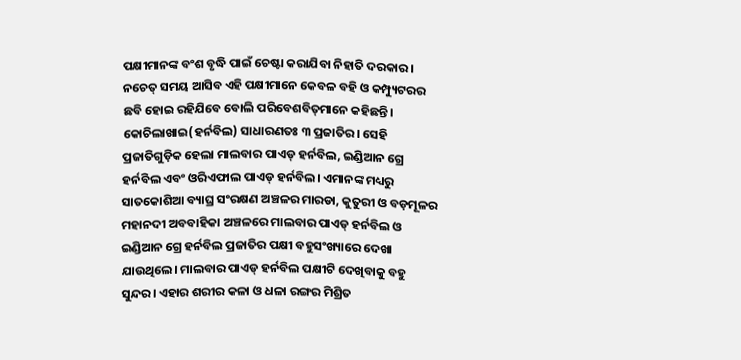ପକ୍ଷୀମାନଙ୍କ ବଂଶ ବୃଦ୍ଧି ପାଇଁ ଚେଷ୍ଟା କରାଯିବା ନିହାତି ଦରକାର। ନଚେତ୍‌ ସମୟ ଆସିବ ଏହି ପକ୍ଷୀମାନେ କେବଳ ବହି ଓ କମ୍ପ୍ୟୁଟରର ଛବି ହୋଇ ରହିଯିବେ ବୋଲି ପରିବେଶବିତ୍‌ମାନେ କହିଛନ୍ତି।
କୋଚିଲାଖାଇ(ହର୍ନବିଲ) ସାଧାରଣତଃ ୩ ପ୍ରଜାତିର। ସେହି ପ୍ରଜାତିଗୁଡ଼ିକ ହେଲା ମାଲବାର ପାଏଡ୍‌ ହର୍ନବିଲ, ଇଣ୍ଡିଆନ ଗ୍ରେ ହର୍ନବିଲ ଏବଂ ଓରିଏଫାଲ ପାଏଡ୍‌ ହର୍ନବିଲ। ଏମାନଙ୍କ ମଧ୍ୟରୁ ସାତକୋଶିଆ ବ୍ୟାଘ୍ର ସଂରକ୍ଷଣ ଅଞ୍ଚଳର ମାରଡା, କୁତୁରୀ ଓ ବଡ଼ମୂଳର ମହାନଦୀ ଅବବାହିକା ଅଞ୍ଚଳରେ ମାଲବାର ପାଏଡ୍‌ ହର୍ନବିଲ ଓ ଇଣ୍ଡିଆନ ଗ୍ରେ ହର୍ନବିଲ ପ୍ରଜାତିର ପକ୍ଷୀ ବହୁସଂଖ୍ୟାରେ ଦେଖା ଯାଉଥିଲେ। ମାଲବାର ପାଏଡ୍‌ ହର୍ନବିଲ ପକ୍ଷୀଟି ଦେଖିବାକୁ ବହୁ ସୁନ୍ଦର। ଏହାର ଶରୀର କଳା ଓ ଧଳା ରଙ୍ଗର ମିଶ୍ରିତ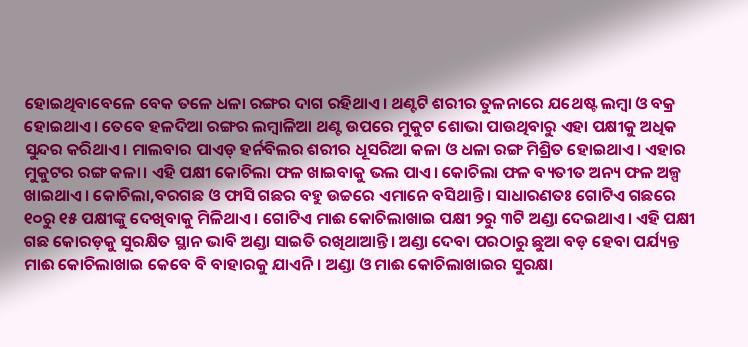ହୋଇଥିବାବେଳେ ବେକ ତଳେ ଧଳା ରଙ୍ଗର ଦାଗ ରହିଥାଏ। ଥଣ୍ଟଟି ଶରୀର ତୁଳନାରେ ଯଥେଷ୍ଟ ଲମ୍ବା ଓ ବକ୍ର ହୋଇଥାଏ। ତେବେ ହଳଦିଆ ରଙ୍ଗର ଲମ୍ବାଳିଆ ଥଣ୍ଟ ଉପରେ ମୁକୁଟ ଶୋଭା ପାଉଥିବାରୁ ଏହା ପକ୍ଷୀକୁ ଅଧିକ ସୁନ୍ଦର କରିଥାଏ। ମାଲବାର ପାଏଡ୍‌ ହର୍ନବିଲର ଶରୀର ଧୂସରିଆ କଳା ଓ ଧଳା ରଙ୍ଗ ମିଶ୍ରିତ ହୋଇଥାଏ। ଏହାର ମୁକୁଟର ରଙ୍ଗ କଳା। ଏହି ପକ୍ଷୀ କୋଚିଲା ଫଳ ଖାଇବାକୁ ଭଲ ପାଏ। କୋଚିଲା ଫଳ ବ୍ୟତୀତ ଅନ୍ୟ ଫଳ ଅଳ୍ପ ଖାଇଥାଏ। କୋଚିଲା,ବରଗଛ ଓ ଫାସି ଗଛର ବହୁ ଉଚ୍ଚରେ ଏମାନେ ବସିଥାନ୍ତି। ସାଧାରଣତଃ ଗୋଟିଏ ଗଛରେ ୧୦ରୁ ୧୫ ପକ୍ଷୀଙ୍କୁ ଦେଖିବାକୁ ମିଳିଥାଏ। ଗୋଟିଏ ମାଈ କୋଚିଲାଖାଇ ପକ୍ଷୀ ୨ରୁ ୩ଟି ଅଣ୍ଡା ଦେଇଥାଏ। ଏହି ପକ୍ଷୀ ଗଛ କୋରଡ଼କୁ ସୁରକ୍ଷିତ ସ୍ଥାନ ଭାବି ଅଣ୍ଡା ସାଇତି ରଖିଥାଆନ୍ତି। ଅଣ୍ଡା ଦେବା ପରଠାରୁ ଛୁଆ ବଡ଼ ହେବା ପର୍ଯ୍ୟନ୍ତ ମାଈ କୋଚିଲାଖାଇ କେବେ ବି ବାହାରକୁ ଯାଏନି। ଅଣ୍ଡା ଓ ମାଈ କୋଚିଲାଖାଇର ସୁରକ୍ଷା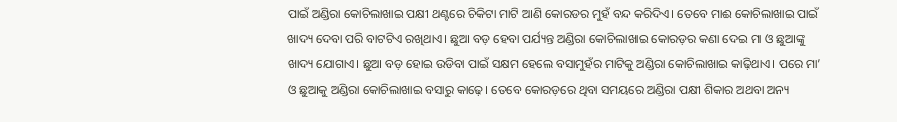ପାଇଁ ଅଣ୍ଡିରା କୋଚିଲାଖାଇ ପକ୍ଷୀ ଥଣ୍ଟରେ ଚିକିଟା ମାଟି ଆଣି କୋରଡର ମୁହଁ ବନ୍ଦ କରିଦିଏ। ତେବେ ମାଈ କୋଚିଲାଖାଇ ପାଇଁ ଖାଦ୍ୟ ଦେବା ପରି ବାଟଟିଏ ରଖିଥାଏ। ଛୁଆ ବଡ଼ ହେବା ପର୍ଯ୍ୟନ୍ତ ଅଣ୍ଡିରା କୋଚିଲାଖାଇ କୋରଡ଼ର କଣା ଦେଇ ମା ଓ ଛୁଆଙ୍କୁ ଖାଦ୍ୟ ଯୋଗାଏ। ଛୁଆ ବଡ଼ ହୋଇ ଉଡିବା ପାଇଁ ସକ୍ଷମ ହେଲେ ବସାମୁହଁର ମାଟିକୁ ଅଣ୍ଡିରା କୋଚିଲାଖାଇ କାଢ଼ିଥାଏ। ପରେ ମା’ ଓ ଛୁଆକୁ ଅଣ୍ଡିରା କୋଚିଲାଖାଇ ବସାରୁ କାଢ଼େ। ତେବେ କୋରଡ଼ରେ ଥିବା ସମୟରେ ଅଣ୍ଡିରା ପକ୍ଷୀ ଶିକାର ଅଥବା ଅନ୍ୟ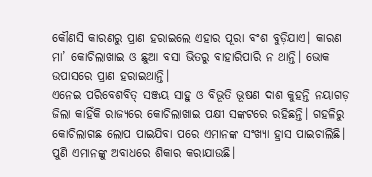କୌଣସି କାରଣରୁ ପ୍ରାଣ ହରାଇଲେ ଏହାର ପୂରା ବଂଶ ବୁଡ଼ିଯାଏ। କାରଣ ମା’ କୋଚିଲାଖାଇ ଓ ଛୁଆ ବସା ଭିତରୁ ବାହାରିପାରି ନ ଥାନ୍ତି। ଭୋକ ଉପାସରେ ପ୍ରାଣ ହରାଇଥାନ୍ତି।
ଏନେଇ ପରିବେଶବିତ୍‌ ସଞ୍ଜୟ ସାହୁ ଓ ବିଭୂତି ଭୂଷଣ ଦାଶ କୁହନ୍ତି ନୟାଗଡ଼ ଜିଲା କାହିଁକି ରାଜ୍ୟରେ କୋଚିଲାଖାଇ ପକ୍ଷୀ ସଙ୍କଟରେ ରହିଛନ୍ତି। ଗହଳିରୁ କୋଚିଲାଗଛ ଲୋପ ପାଇଯିବା ପରେ ଏମାନଙ୍କ ସଂଖ୍ୟା ହ୍ରାସ ପାଇଚାଲିଛି। ପୁଣି ଏମାନଙ୍କୁ ଅବାଧରେ ଶିକାର କରାଯାଉଛି।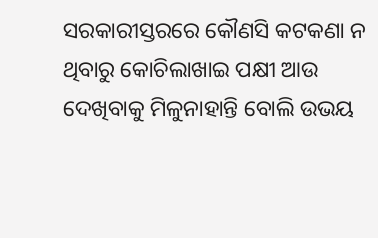ସରକାରୀସ୍ତରରେ କୌଣସି କଟକଣା ନ ଥିବାରୁ କୋଚିଲାଖାଇ ପକ୍ଷୀ ଆଉ ଦେଖିବାକୁ ମିଳୁନାହାନ୍ତି ବୋଲି ଉଭୟ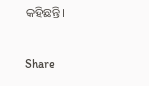କହିଛନ୍ତି।

Share